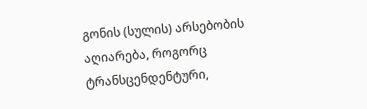გონის (სულის) არსებობის აღიარება, როგორც ტრანსცენდენტური,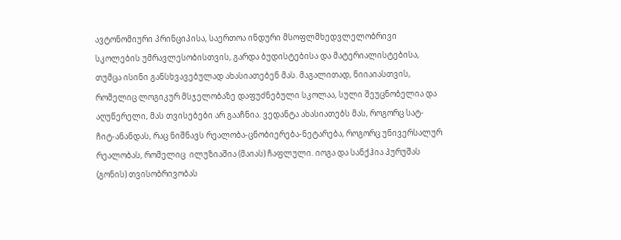ავტონომიური პრინციპისა, საერთოა ინდური მსოფლმხედვლელობრივი სკოლების უმრავლესობისთვის, გარდა ბუდისტებისა და მატერიალისტებისა, თუმცა ისინი განსხვავებულად ახასიათებენ მას. მაგალითად, ნიიაიასთვის, რომელიც ლოგიკურ მსჯელობაზე დაფუძნებული სკოლაა, სული შეუცნობელია და აღუწერელი, მას თვისებები არ გააჩნია. ვედანტა ახასიათებს მას, როგორც სატ-ჩიტ-ანანდას, რაც ნიშნავს რეალობა-ცნობიერება-ნეტარება, როგორც უნივერსალურ რეალობას, რომელიც  ილუზიაშია (მაიას) ჩაფლული. იოგა და სანქჰია პურუშას (გონის) თვისობრივობას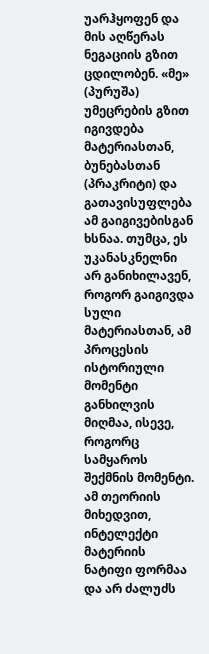უარჰყოფენ და მის აღწერას ნეგაციის გზით ცდილობენ. «მე» (პურუშა) უმეცრების გზით იგივდება მატერიასთან, ბუნებასთან (პრაკრიტი) და გათავისუფლება ამ გაიგივებისგან ხსნაა. თუმცა, ეს უკანასკნელნი არ განიხილავენ, როგორ გაიგივდა სული მატერიასთან, ამ პროცესის ისტორიული მომენტი განხილვის მიღმაა, ისევე, როგორც სამყაროს შექმნის მომენტი. ამ თეორიის მიხედვით, ინტელექტი მატერიის ნატიფი ფორმაა და არ ძალუძს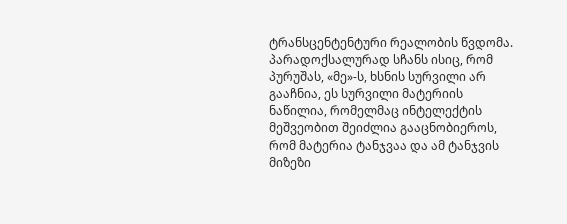ტრანსცენტენტური რეალობის წვდომა. პარადოქსალურად სჩანს ისიც, რომ პურუშას, «მე»-ს, ხსნის სურვილი არ გააჩნია, ეს სურვილი მატერიის ნაწილია, რომელმაც ინტელექტის მეშვეობით შეიძლია გააცნობიეროს, რომ მატერია ტანჯვაა და ამ ტანჯვის მიზეზი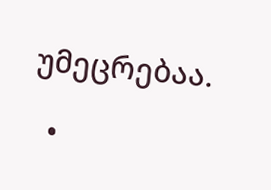უმეცრებაა.

  •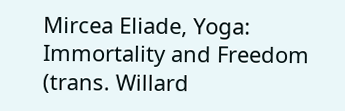Mircea Eliade, Yoga: Immortality and Freedom (trans. Willard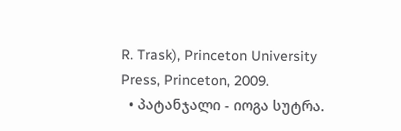R. Trask), Princeton University Press, Princeton, 2009.
  • პატანჯალი - იოგა სუტრა.